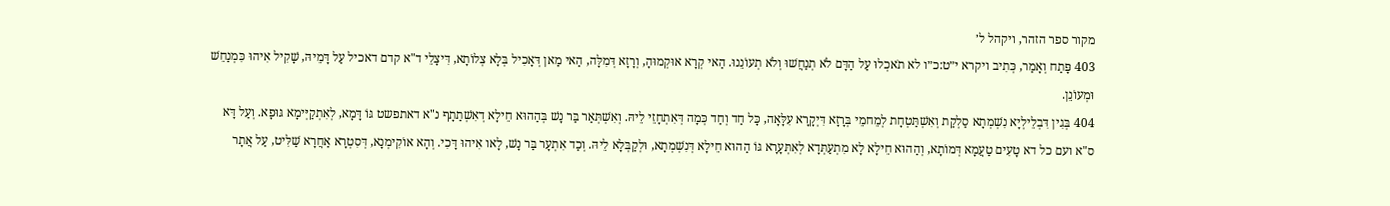מקור ספר הזהר, ויקהל ל׳
403 פָּתַח וְאָמַר, כְּתִיב ויקרא י״ט:כ״ו לא תֹאכְלוּ עַל הַדָּם לֹא תְנַחֲשׁוּ וְלֹא תְעוֹנֵנוּ. הַאי קְרָא אוּקְמוּהָ, וְרָזָא דְּמִלָּה, הַאי מַאן דְּאָכִיל בְּלָא צְלוֹתָא, דִּיצָלֵי ד"א קדם דאכיל עַל דָּמֵיהּ, שָׁקִיל אִיהוּ כִּמְנַחֵשׁ וּמְעוֹנֵן.
404 בְּגִין דִּבְלֵילְיָא נִשְׁמְתָא סַלְקַת וְאִשְׁתַּטְחָת לְמֵחמֵי בְּרָזָא דִּיְקָרָא עִלָּאָה, כָּל חַד וְחַד כְּמָה דְּאִתְחָזֵי לֵיהּ. וְאִשְׁתְּאַר בַּר נָשׁ בְּהַהוּא חֵילָא דְאִשְׁתַתָף נ"א דאתפשט גּוֹ דָּמָא, לְאִתְקַיְּימָא גּוּפָא. וְעַל דָּא ס"א ועם כל דא טָעִים טַעֲמָא דְּמוֹתָא, וְהַהוּא חֵילָא לָא מִתְעַתְּדָא לְאִתְּעָרָא גּוֹ הַהוּא חֵילָא דְּנִשְׁמְתָא, וּלְקַבְּלָא לֵיהּ. וְכַד אִתְעָר בַּר נָשׁ, לָאו אִיהוּ דָּכִי. וְהָא אוֹקִימְנָא, דְּסִטְרָא אַחֲרָא שַׁלִּיט, עַל אֲתָר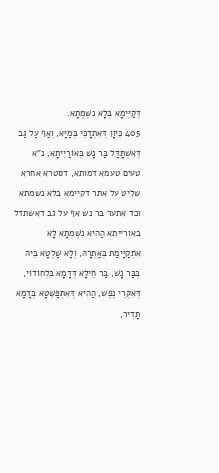דְּקַיְּימָא בְּלָא נִשְׁמְתָא.
405 כֵּיוָן דְּאִתְדָכֵּי בְּמַיָּא, וְאַף עַל גַּב דְּאִשְׁתָּדַּל בַּר נָשׁ בְּאוֹרַיְיתָא, נ"א טעים טעמא דמותא, דסטרא אחרא שליט על אתר דקיימא בלא נשמתא וכד אתער בר נש אף על גב דאשתדל באורייתא הַהִיא נִשְׁמְתָא לָא אִתְקַיָּימַת בְּאַתְרָהּ, וְלָא שַׁלְטָא בֵּיהּ בְּבַּר נָשׁ, בַּר חֵילָא דְּדָמָא בִּלְחוֹדוֹי, דְּאִקְרֵי נֶפֶשׁ, הַהִיא דְּאִתְפַּשְּׁטָא בְּדָמָא תָּדִיר,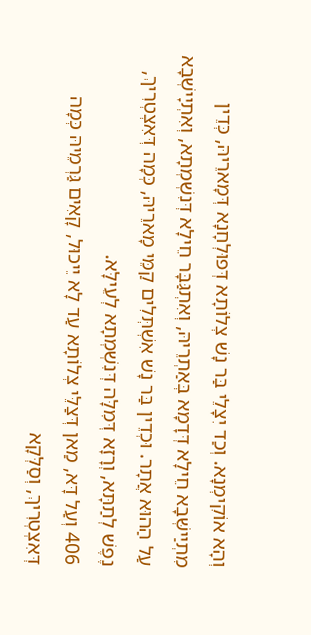וְהָא אוֹקִימְנָא. וְכַד יִצָלֵי בַּר נָשׁ צְלוֹתָא דְּפוּלְחָנָא דְּמָארֵיהּ, כְּדֵין מִתְיַישְּׁבָא חֵילָא דְּדָמָא בְּאַתְרֵיהּ, וְאִתְגַּבָּר חֵילָא דְּנִשְׁמְתָא, וְאִתְיָישְׁבָא עַל הַהוּא אֲתָר. וּכְדֵין בַּר נָשׁ אִשְׁתְּלִים קַמֵּי מָארֵיהּ, כְּמָה דְּאִצְטְרִיךְ, נֶפֶשׁ לְתַתָּא, וְרָזָא דְּמִלָּה דְּנִשְׁמְתָא לְעֵילָּא.
406 וְעַל דָּא, מַאן דְּצַלֵּי צְלוֹתָא עַד לָא יֵיכוּל, קָאִים גַּרְמֵיהּ כְּמָה דְּאִצְטְרִיךְ, וְסַלְּקָא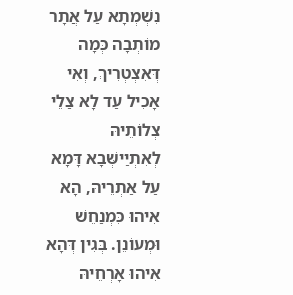נִשְׁמְתָא עַל אֲתָר מוֹתְבָה כְּמָה דְּאִצְטְרִיךְ, וְאִי אָכִיל עַד לָא צַלֵי צְלוֹתֵיהּ לְאִתְיַישְּׁבָא דָּמָא עַל אַתְרֵיהּ, הָא אִיהוּ כִּמְנַחֵשׁ וּמְעוֹנֵן. בְּגִין דְּהָא אִיהוּ אָרְחֵיהּ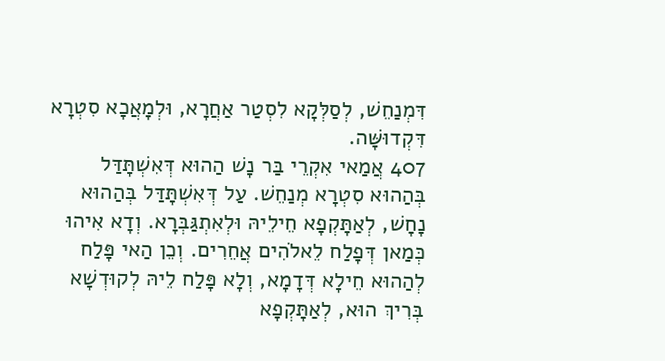דִּמְנַחֵשׁ, לְסַלְּקָא לִסְטַר אַחֲרָא, וּלְמָאֲכָא סִטְרָא דִּקְדוּשָּׁה.
407 אֲמַאי אִקְרֵי בַּר נָשׁ הַהוּא דְּאִשְׁתָּדַּל בְּהַהוּא סִטְרָא מְנַחֵשׁ. עַל דְּאִשְׁתָּדַּל בְּהַהוּא נָחָשׁ, לְאַתָּקְפָא חֵילֵיהּ וּלְאִתְגַּבְּרָא. וְדָא אִיהוּ כְּמַאן דְּפָלַח לֵאלֹהִים אֲחֵרִים. וְכֵן הַאי פָּלַח לְהַהוּא חֵילָא דְּדָמָא, וְלָא פָּלַח לֵיהּ לְקוּדְשָׁא בְּרִיךְ הוּא, לְאַתָּקְפָא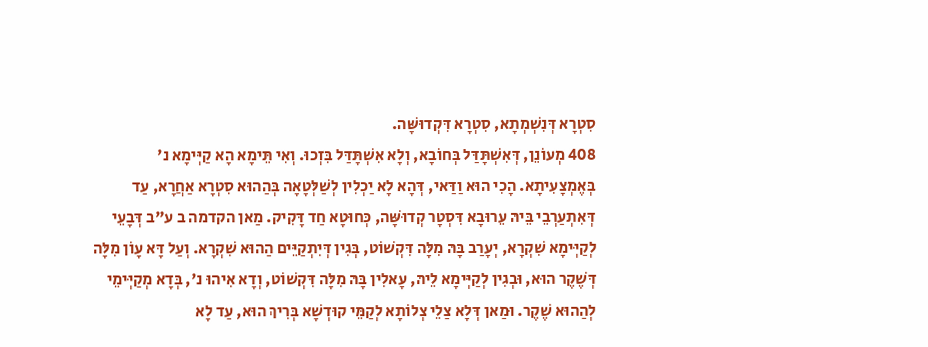סִטְרָא דְּנִשְׁמְתָא, סִטְרָא דִּקְדוּשָּׁה.
408 מְעוֹנֵן, דְּאִשְׁתָּדַּל בְּחוֹבָא, וְלָא אִשְׁתָּדַּל בִּזְכוּ. וְאִי תֵּימָא הָא קַיְּימָא נ' בְּאֶמְצָעִיתָא. הָכִי הוּא וַדַּאי, דְּהָא לָא יַכְלִין לְשַׁלְּטָאָה בְּהַהוּא סִטְרָא אַחֲרָא, עַד דְּאִתְעַרְבֵי בֵּיהּ עֵרוּבָא דִּסְטָר קְדוּשָּׁה, כְּחוּטָא חַד דָּקִיק. מַאן הקדמה ב ע"ב דְּבָעֵי לְקַיְּימָא שִׁקְרָא, יְעָרַב בָּהּ מִלָּה דִּקְשׁוֹט, בְּגִין דְּיִתְקַיֵּים הַהוּא שִׁקְרָא. וְעַל דָּא עָוֹן מִלָּה דְּשֶׁקֶר הוּא, וּבְגִין לְקַיְּימָא לֵיהּ, עָאלִין בָּהּ מִלָּה דִּקְשׁוֹט, וְדָא אִיהוּ נ', בְּדָא מְקַיְּימֵי לְהַהוּא שֶׁקֶר. וּמַאן דְּלָא צַלֵי צְלוֹתָא לְקַמֵּי קוּדְשָׁא בְּרִיךְ הוּא, עַד לָא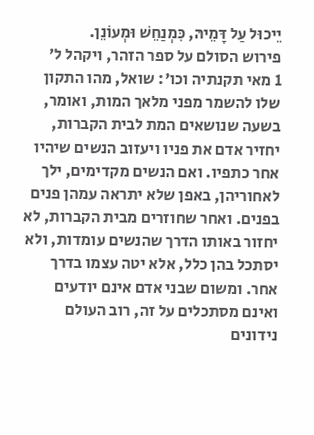יֵיכוּל עַל דָּמֵיהּ, כִּמְנַחֵשׁ וּמְעוֹנֵן.
פירוש הסולם על ספר הזהר, ויקהל ל׳
1 מאי תקנתיה וכו': שואל, מהו התקון שלו להשמר מפני מלאך המות, ואומר, בשעה שנושאים המת לבית הקברות, יחזיר אדם את פניו ויעזוב הנשים שיהיו אחר כתפיו. ואם הנשים מקדימים, ילך לאחוריהן, באפן שלא יתראה עמהן פנים בפנים. ואחר שחוזרים מבית הקברות, לא יחזור באותו הדרך שהנשים עומדות, ולא יסתכל בהן כלל, אלא יטה עצמו בדרך אחר. ומשום שבני אדם אינם יודעים ואינם מסתכלים על זה, רוב העולם נידונים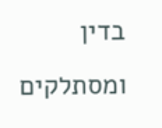בדין ומסתלקים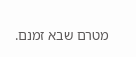מטרם שבא זמנם.